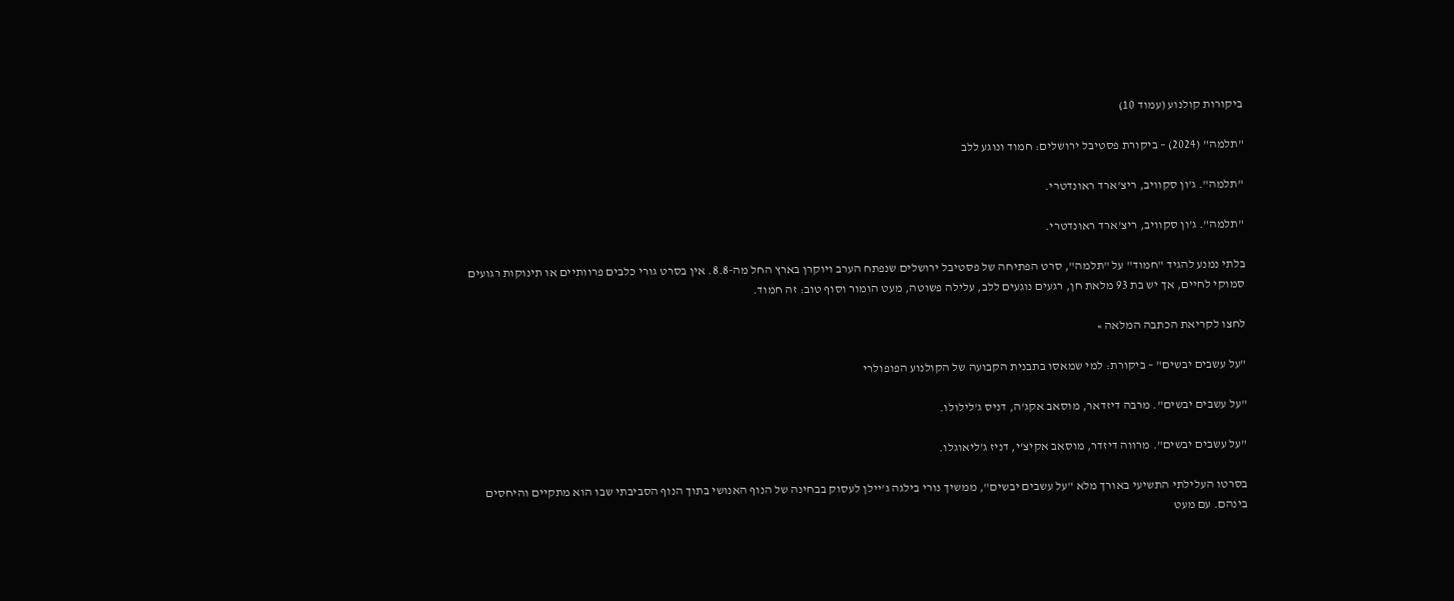ביקורות קולנוע (עמוד 10)

"תלמה" (2024) – ביקורת פסטיבל ירושלים: חמוד ונוגע ללב

"תלמה". ג'ון סקוויב, ריצ'ארד ראונדטרי.

"תלמה". ג'ון סקוויב, ריצ'ארד ראונדטרי.

בלתי נמנע להגיד "חמוד" על "תלמה", סרט הפתיחה של פסטיבל ירושלים שנפתח הערב ויוקרן בארץ החל מה-8.8. אין בסרט גורי כלבים פרוותיים או תינוקות רגועים סמוקי לחיים, אך יש בת 93 מלאת חן, רגעים נוגעים ללב, עלילה פשוטה, מעט הומור וסוף טוב: זה חמוד.

לחצו לקריאת הכתבה המלאה »

"על עשבים יבשים" – ביקורת: למי שמאסו בתבנית הקבועה של הקולנוע הפופולרי

"על עשבים יבשים". מרבה דיזדאר, מוסאב אקג'ה, דניס ג'לילולו.

"על עשבים יבשים". מרווה דיזדר, מוסאב אקיצ'י, דניז ג'ליאוגלו.

בסרטו העלילתי התשיעי באורך מלא "על עשבים יבשים", ממשיך נורי בילגה ג'יילן לעסוק בבחינה של הנוף האנושי בתוך הנוף הסביבתי שבו הוא מתקיים והיחסים בינהם. עם מעט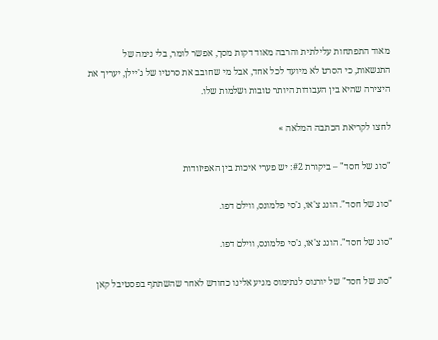מאוד התפתחות עלילתית והרבה מאוד דקות מסך, אפשר לומר, בלי נימה של התנשאות, כי הסרט לא מיועד לכל אחד, אבל מי שחובב את סרטיו של ג'יילן, יעריך את היצירה שהיא בין העבודות היותר טובות ושלמות שלו.

לחצו לקריאת הכתבה המלאה »

"סוג של חסד" – ביקורת #2: יש פערי איכות בין האפיזודות

"סוג של חסד". הונג צ'או, ג'סי פלמונס, ווילם דפו.

"סוג של חסד". הונג צ'או, ג'סי פלמונס, ווילם דפו.

"סוג של חסד" של יורגוס לנתימוס מגיע אלינו כחודש לאחר שהשתתף בפסטיבל קאן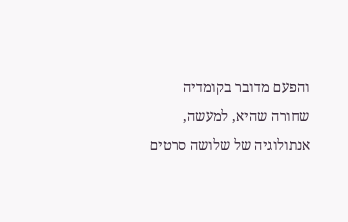והפעם מדובר בקומדיה שחורה שהיא, למעשה, אנתולוגיה של שלושה סרטים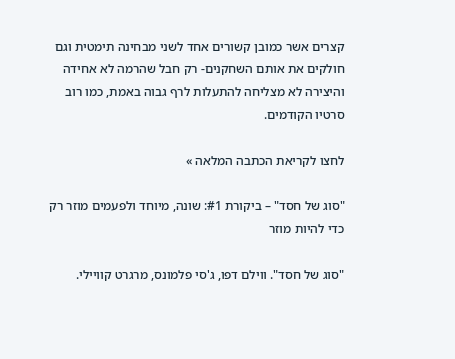קצרים אשר כמובן קשורים אחד לשני מבחינה תימטית וגם חולקים את אותם השחקנים- רק חבל שהרמה לא אחידה והיצירה לא מצליחה להתעלות לרף גבוה באמת, כמו רוב סרטיו הקודמים.

לחצו לקריאת הכתבה המלאה »

"סוג של חסד" – ביקורת #1: שונה, מיוחד ולפעמים מוזר רק כדי להיות מוזר

"סוג של חסד". ווילם דפו, ג'סי פלמונס, מרגרט קוויילי.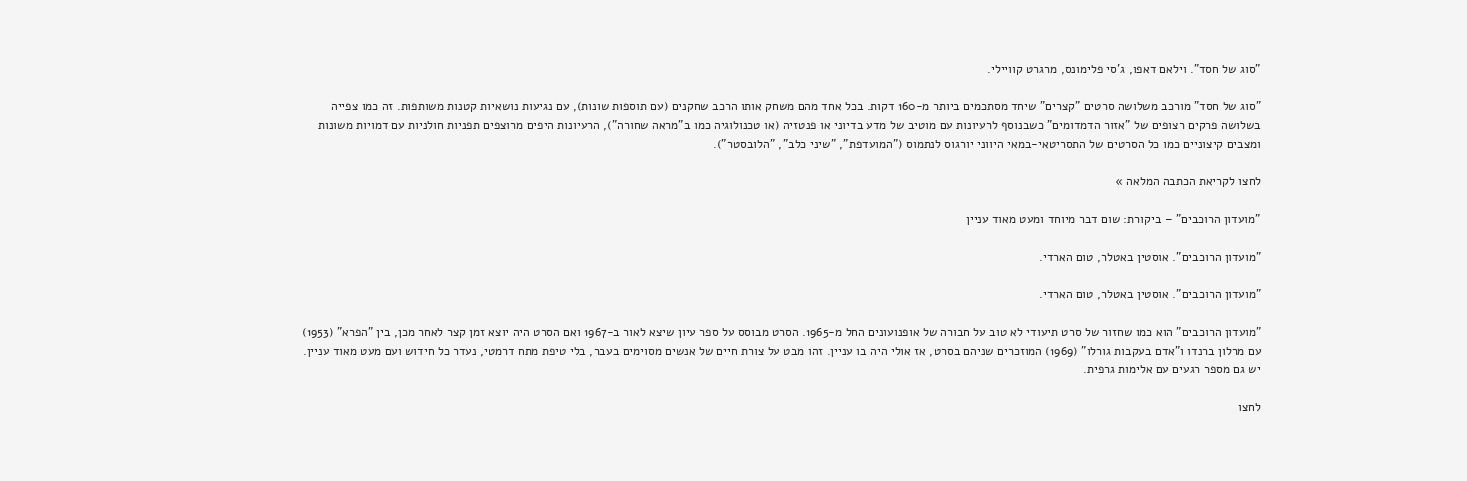"סוג של חסד". וילאם דאפו, ג'סי פלימונס, מרגרט קוויילי.

"סוג של חסד" מורכב משלושה סרטים "קצרים" שיחד מסתכמים ביותר מ-160 דקות. בכל אחד מהם משחק אותו הרכב שחקנים (עם תוספות שונות), עם נגיעות נושאיות קטנות משותפות. זה כמו צפייה בשלושה פרקים רצופים של "אזור הדמדומים" כשבנוסף לרעיונות עם מוטיב של מדע בדיוני או פנטזיה (או טכנולוגיה כמו ב"מראה שחורה"), הרעיונות היפים מרוצפים תפניות חולניות עם דמויות משונות ומצבים קיצוניים כמו כל הסרטים של התסריטאי-במאי היווני יורגוס לנתמוס ("המועדפת", "שיני כלב", "הלובסטר").

לחצו לקריאת הכתבה המלאה »

"מועדון הרוכבים" – ביקורת: שום דבר מיוחד ומעט מאוד עניין

"מועדון הרוכבים". אוסטין באטלר, טום הארדי.

"מועדון הרוכבים". אוסטין באטלר, טום הארדי.

"מועדון הרוכבים" הוא כמו שחזור של סרט תיעודי לא טוב על חבורה של אופנועונים החל מ-1965. הסרט מבוסס על ספר עיון שיצא לאור ב-1967 ואם הסרט היה יוצא זמן קצר לאחר מכן, בין "הפרא" (1953) עם מרלון ברנדו ו"אדם בעקבות גורלו" (1969) המוזכרים שניהם בסרט, אז אולי היה בו עניין. זהו מבט על צורת חיים של אנשים מסוימים בעבר, בלי טיפת מתח דרמטי, נעדר כל חידוש ועם מעט מאוד עניין. יש גם מספר רגעים עם אלימות גרפית.

לחצו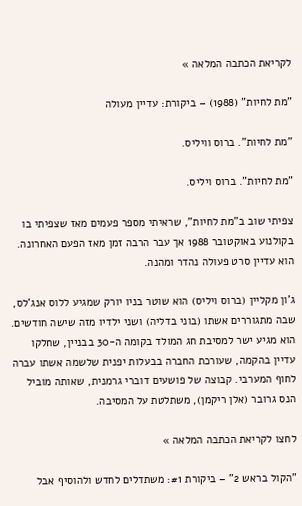לקריאת הכתבה המלאה »

"מת לחיות" (1988) – ביקורת: עדיין מעולה

"מת לחיות". ברוס וויליס.

"מת לחיות". ברוס ויליס.

צפיתי שוב ב"מת לחיות", שראיתי מספר פעמים מאז שצפיתי בו בקולנוע באוקטובר 1988 אך עבר הרבה זמן מאז הפעם האחרונה. הוא עדיין סרט פעולה נהדר ומהנה.

ג'ון מקליין (ברוס ויליס) הוא שוטר בניו יורק שמגיע ללוס אנג'לס, שבה מתגוררים אשתו (בוני בדליה) ושני ילדיו מזה שישה חודשים. הוא מגיע ישר למסיבת חג המולד בקומה ה-30 בבניין, שחלקו עדיין בהקמה, שעורכת החברה בבעלות יפנית שלשמה אשתו עברה לחוף המערבי. קבוצה של פושעים דוברי גרמנית, שאותה מוביל הנס גרובר (אלן ריקמן), משתלטת על המסיבה.

לחצו לקריאת הכתבה המלאה »

"הקול בראש 2" – ביקורת #1: משתדלים לחדש ולהוסיף אבל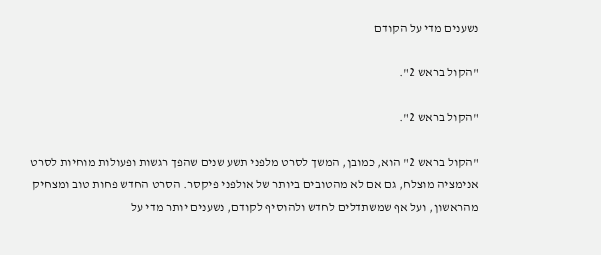נשענים מדי על הקודם

"הקול בראש 2".

"הקול בראש 2".

"הקול בראש 2" הוא, כמובן, המשך לסרט מלפני תשע שנים שהפך רגשות ופעולות מוחיות לסרט אנימציה מוצלח, גם אם לא מהטובים ביותר של אולפני פיקסר. הסרט החדש פחות טוב ומצחיק מהראשון, ועל אף שמשתדלים לחדש ולהוסיף לקודם, נשענים יותר מדי על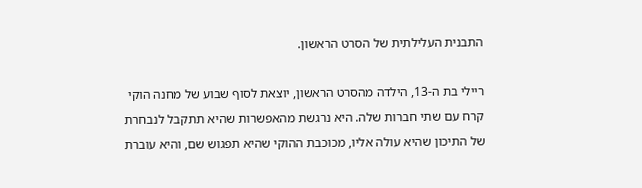התבנית העלילתית של הסרט הראשון.

ריילי בת ה-13, הילדה מהסרט הראשון, יוצאת לסוף שבוע של מחנה הוקי קרח עם שתי חברות שלה. היא נרגשת מהאפשרות שהיא תתקבל לנבחרת של התיכון שהיא עולה אליו, מכוכבת ההוקי שהיא תפגוש שם, והיא עוברת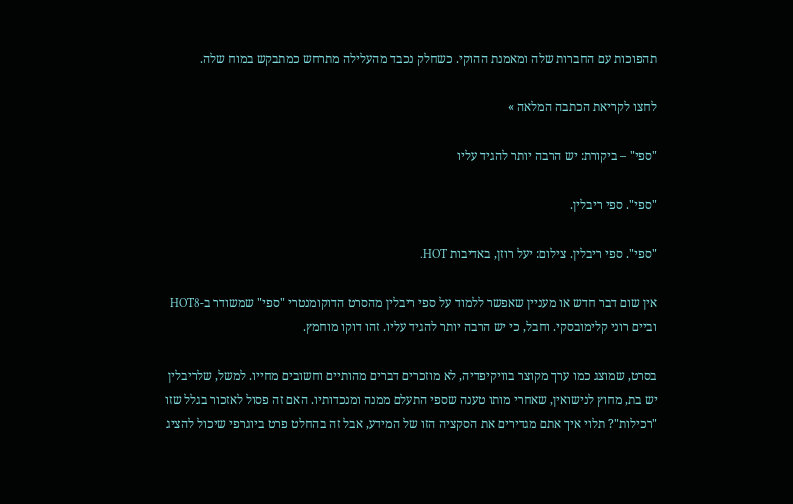תהפוכות עם החברות שלה ומאמנת ההוקי. כשחלק נכבד מהעלילה מתרחש כמתבקש במוח שלה.

לחצו לקריאת הכתבה המלאה »

"ספי" – ביקורת: יש הרבה יותר להגיד עליו

"ספי". ספי ריבלין.

"ספי". ספי ריבלין. צילום: יעל רוזן, באדיבות HOT.

אין שום דבר חדש או מעניין שאפשר ללמוד על ספי ריבלין מהסרט הדוקומנטרי "ספי" שמשודר ב-HOT8 וביים רוני קלימובסקי. וחבל, כי יש הרבה יותר להגיד עליו. זהו דוקו מוחמץ.

בסרט, שמוצג כמו ערך מקוצר בוויקיפדיה, לא מוזכרים דברים מהותיים וחשובים מחייו. למשל, שלריבלין יש בת, מחוץ לנישואין, שאחרי מותו טענה שספי התעלם ממנה ומנכדותיו. האם זה פסול לאזכור בגלל שזו "רכילות"? תלוי איך אתם מגדירים את הסקציה הזו של המידע, אבל זה בהחלט פרט ביוגרפי שיכול להציג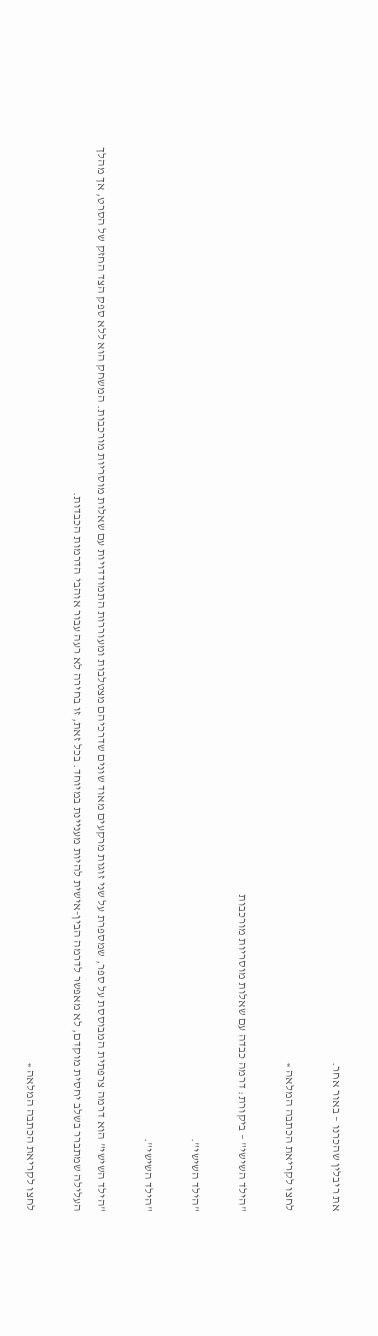את ריבלין שהכרנו – באור אחר.

לחצו לקריאת הכתבה המלאה »

"הילד השישי" – ביקורת: דרמה כבדה עם שאלות מוסריות מורכבות

"הילד השישי".

"הילד השישי".

"הילד השישי" הוא דרמה צרפתית המבוססת על ספר, שמספרת על שני זוגות מרקעים מאוד שונים שדרכיהם מצטלבות ומעוררות התמודדויות עם שאלות מוסריות מורכבות. המשחק הוא ללא ספק הצד החזק של הסרט, אך מהלך העלילה שמתברר בשלב יחסית מוקדם, לא מאפשר לדרמה הבין-אישית להיות מעניינת במיוחד. בכל זאת, זו בחירה לא רעה עבור אוהבי הדרמות הכבדות.

לחצו לקריאת הכתבה המלאה »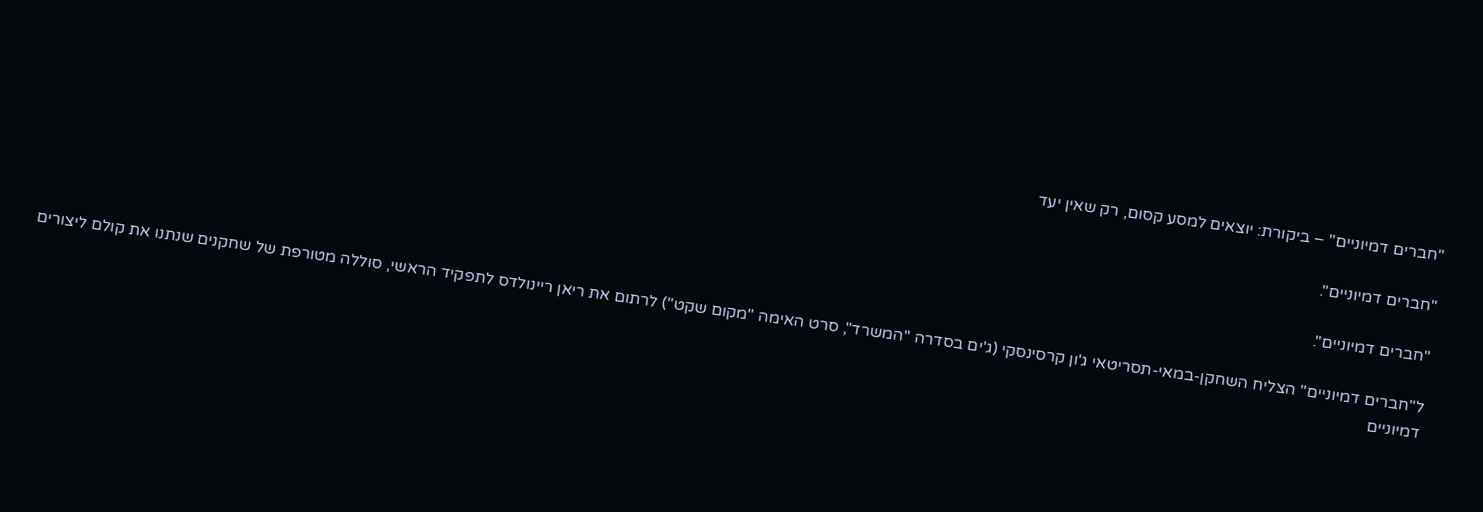"חברים דמיוניים" – ביקורת: יוצאים למסע קסום, רק שאין יעד

"חברים דמיוניים".

"חברים דמיוניים".

ל"חברים דמיוניים" הצליח השחקן-במאי-תסריטאי ג'ון קרסינסקי (ג'ים בסדרה "המשרד", סרט האימה "מקום שקט") לרתום את ריאן ריינולדס לתפקיד הראשי, סוללה מטורפת של שחקנים שנתנו את קולם ליצורים דמיוניים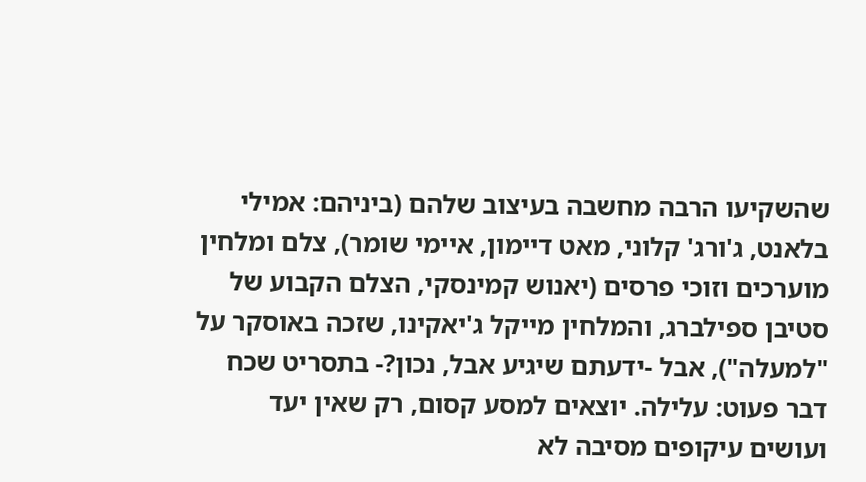שהשקיעו הרבה מחשבה בעיצוב שלהם (ביניהם: אמילי בלאנט, ג'ורג' קלוני, מאט דיימון, איימי שומר), צלם ומלחין מוערכים וזוכי פרסים (יאנוש קמינסקי, הצלם הקבוע של סטיבן ספילברג, והמלחין מייקל ג'יאקינו, שזכה באוסקר על "למעלה"), אבל -ידעתם שיגיע אבל, נכון?- בתסריט שכח דבר פעוט: עלילה. יוצאים למסע קסום, רק שאין יעד ועושים עיקופים מסיבה לא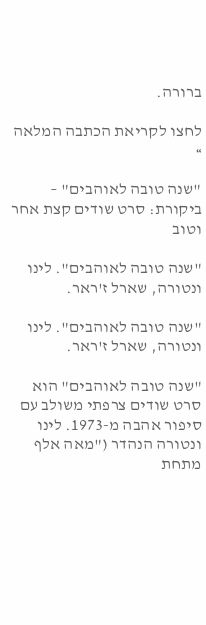ברורה.

לחצו לקריאת הכתבה המלאה »

"שנה טובה לאוהבים" – ביקורת: סרט שודים קצת אחר וטוב

"שנה טובה לאוהבים". לינו ונטורה, שארל ז'ראר.

"שנה טובה לאוהבים". לינו ונטורה, שארל ז'ראר.

"שנה טובה לאוהבים" הוא סרט שודים צרפתי משולב עם סיפור אהבה מ-1973. לינו ונטורה הנהדר ("מאה אלף מתחת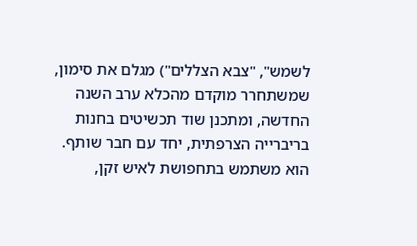לשמש", "צבא הצללים") מגלם את סימון, שמשתחרר מוקדם מהכלא ערב השנה החדשה, ומתכנן שוד תכשיטים בחנות בריברייה הצרפתית, יחד עם חבר שותף. הוא משתמש בתחפושת לאיש זקן,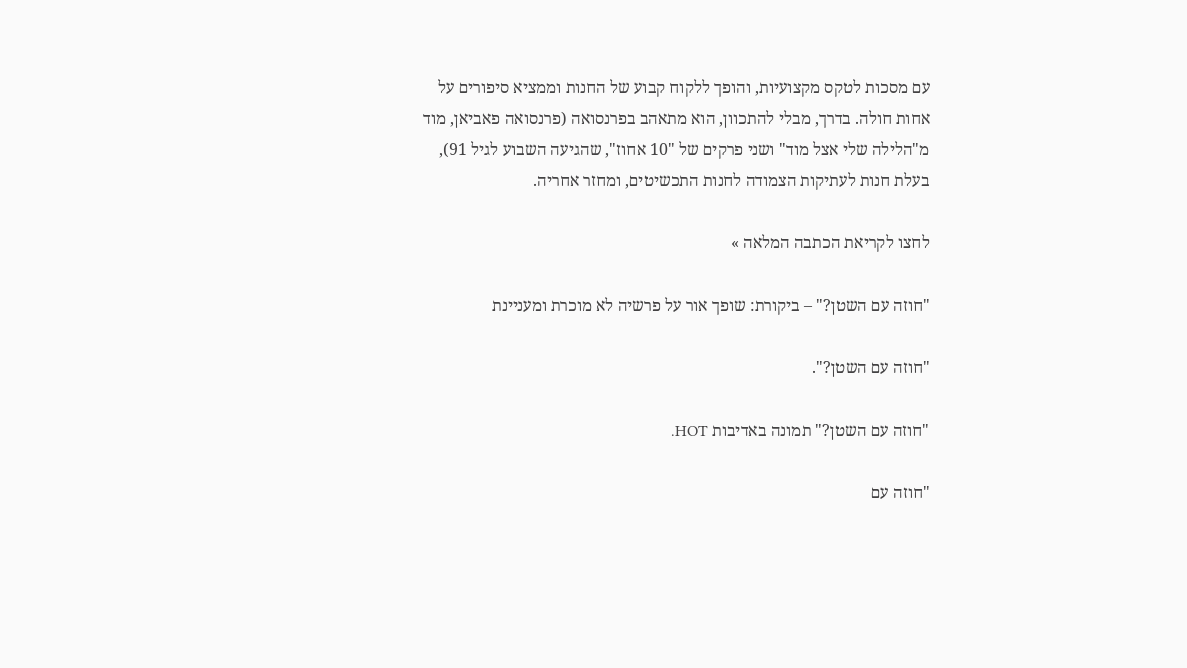עם מסכות לטקס מקצועיות, והופך ללקוח קבוע של החנות וממציא סיפורים על אחות חולה. בדרך, מבלי להתכוון, הוא מתאהב בפרנסואה (פרנסואה פאביאן, מוד מ"הלילה שלי אצל מוד" ושני פרקים של "10 אחוז", שהגיעה השבוע לגיל 91), בעלת חנות לעתיקות הצמודה לחנות התכשיטים, ומחזר אחריה.

לחצו לקריאת הכתבה המלאה »

"חוזה עם השטן?" – ביקורת: שופך אור על פרשיה לא מוכרת ומעניינת

"חוזה עם השטן?".

"חוזה עם השטן?" תמונה באדיבות HOT.

"חוזה עם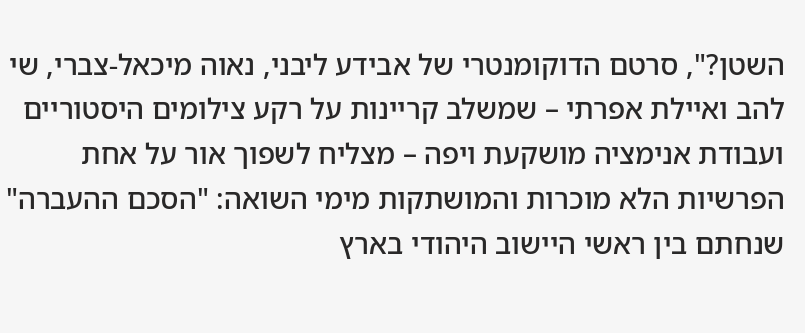השטן?", סרטם הדוקומנטרי של אבידע ליבני, נאוה מיכאל-צברי, שי להב ואיילת אפרתי – שמשלב קריינות על רקע צילומים היסטוריים ועבודת אנימציה מושקעת ויפה – מצליח לשפוך אור על אחת הפרשיות הלא מוכרות והמושתקות מימי השואה: "הסכם ההעברה" שנחתם בין ראשי היישוב היהודי בארץ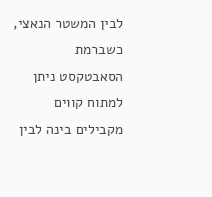לבין המשטר הנאצי, כשברמת הסאבטקסט ניתן למתוח קווים מקבילים בינה לבין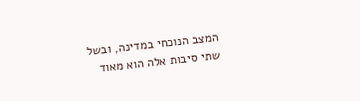המצב הנוכחי במדינה, ובשל שתי סיבות אלה הוא מאוד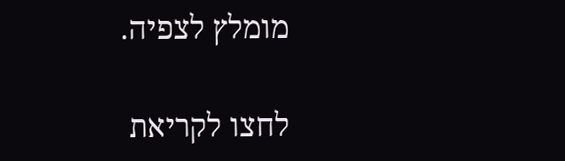מומלץ לצפיה.

לחצו לקריאת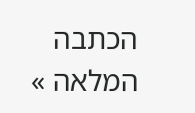הכתבה המלאה »